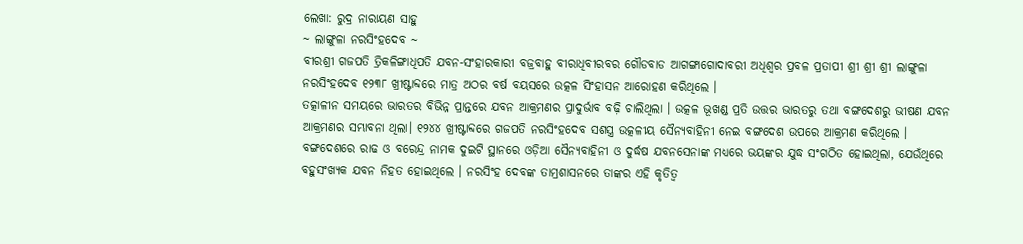ଲେଖା: ରୁଦ୍ର ନାରାୟଣ ସାହୁ
~ ଲାଙ୍ଗୁଳା ନରସିଂହଦେବ ~
ବୀରଶ୍ରୀ ଗଜପତି ତ୍ରିକଳିଙ୍ଗାଧିପତି ଯବନ-ସଂହାରକାରୀ ବଜ୍ରବାହୁ ବୀରାଧିବୀରବର ଗୌଡବାଡ ଆଗଙ୍ଗାଗୋଦାବରୀ ଅଧିଶ୍ବର ପ୍ରବଳ ପ୍ରତାପୀ ଶ୍ରୀ ଶ୍ରୀ ଶ୍ରୀ ଲାଙ୍ଗୁଳା ନରସିଂହଦେବ ୧୨୩୮ ଖ୍ରୀଷ୍ଟାବ୍ଦରେ ମାତ୍ର ଅଠର ବର୍ଷ ବୟସରେ ଉତ୍କଳ ସିଂହାସନ ଆରୋହଣ କରିଥିଲେ ।
ତତ୍କାଳୀନ ସମୟରେ ଭାରତର ବିଭିନ୍ନ ପ୍ରାନ୍ତରେ ଯବନ ଆକ୍ରମଣର ପ୍ରାଦୁର୍ଭାବ ବଢ଼ି ଚାଲିଥିଲା । ଉତ୍କଳ ଭୂଖଣ୍ଡ ପ୍ରତି ଉତ୍ତର ଭାରତରୁ ତଥା ବଙ୍ଗଦେଶରୁ ଭୀଷଣ ଯବନ ଆକ୍ରମଣର ସମ୍ଭାବନା ଥିଲା। ୧୨୪୪ ଖ୍ରୀଷ୍ଟାବ୍ଦରେ ଗଜପତି ନରସିଂହଦେବ ସଶସ୍ତ୍ର ଉତ୍କଳୀୟ ସୈନ୍ୟବାହିନୀ ନେଇ ବଙ୍ଗଦେଶ ଉପରେ ଆକ୍ରମଣ କରିଥିଲେ ।
ବଙ୍ଗଦେଶରେ ରାଢ ଓ ବରେନ୍ଦ୍ର ନାମକ ଦୁଇଟି ସ୍ଥାନରେ ଓଡ଼ିଆ ସୈନ୍ୟବାହିନୀ ଓ ଦୁର୍ଦ୍ଧଷ ଯବନସେନାଙ୍କ ମଧ୍ୟରେ ଭୟଙ୍କର ଯୁଦ୍ଧ ସଂଗଠିତ ହୋଇଥିଲା, ଯେଉଁଥିରେ ବହୁସଂଖ୍ୟକ ଯବନ ନିହତ ହୋଇଥିଲେ । ନରସିଂହ ଦେବଙ୍କ ତାମ୍ରଶାସନରେ ତାଙ୍କର ଏହି କୃତିତ୍ବ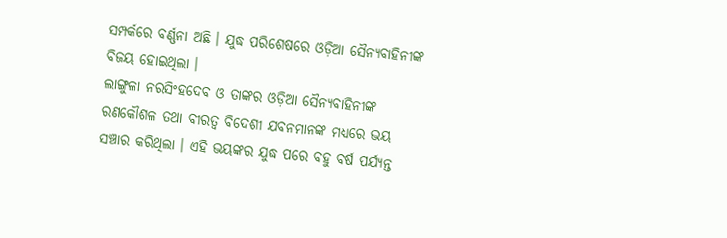ସମ୍ପର୍କରେ ବର୍ଣ୍ଣନା ଅଛି । ଯୁଦ୍ଧ ପରିଶେଷରେ ଓଡ଼ିଆ ସୈନ୍ୟବାହିନୀଙ୍କ ବିଜୟ ହୋଇଥିଲା ।
ଲାଙ୍ଗୁଳା ନରସିଂହଦେବ ଓ ତାଙ୍କର ଓଡ଼ିଆ ସୈନ୍ୟବାହିନୀଙ୍କ ରଣକୌଶଳ ତଥା ବୀରତ୍ବ ବିଦେଶୀ ଯବନମାନଙ୍କ ମଧ୍ୟରେ ଭୟ ସଞ୍ଚାର କରିଥିଲା । ଏହି ଭୟଙ୍କର ଯୁଦ୍ଧ ପରେ ବହୁ ବର୍ଷ ପର୍ଯ୍ୟନ୍ତ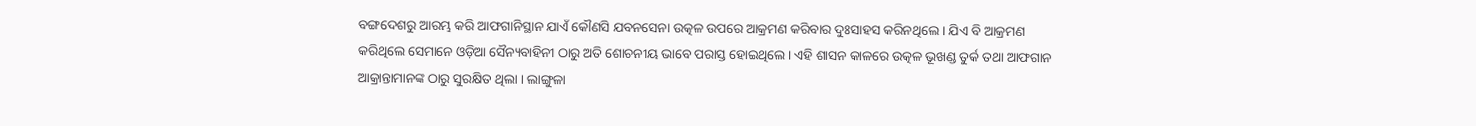ବଙ୍ଗଦେଶରୁ ଆରମ୍ଭ କରି ଆଫଗାନିସ୍ଥାନ ଯାଏଁ କୌଣସି ଯବନସେନା ଉତ୍କଳ ଉପରେ ଆକ୍ରମଣ କରିବାର ଦୁଃସାହସ କରିନଥିଲେ । ଯିଏ ବି ଆକ୍ରମଣ କରିଥିଲେ ସେମାନେ ଓଡ଼ିଆ ସୈନ୍ୟବାହିନୀ ଠାରୁ ଅତି ଶୋଚନୀୟ ଭାବେ ପରାସ୍ତ ହୋଇଥିଲେ। ଏହି ଶାସନ କାଳରେ ଉତ୍କଳ ଭୂଖଣ୍ଡ ତୁର୍କ ତଥା ଆଫଗାନ ଆକ୍ରାନ୍ତାମାନଙ୍କ ଠାରୁ ସୁରକ୍ଷିତ ଥିଲା । ଲାଙ୍ଗୁଳା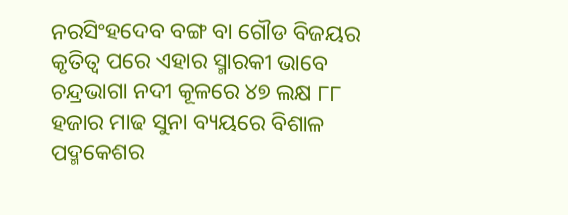ନରସିଂହଦେବ ବଙ୍ଗ ବା ଗୌଡ ବିଜୟର କୃତିତ୍ବ ପରେ ଏହାର ସ୍ମାରକୀ ଭାବେ ଚନ୍ଦ୍ରଭାଗା ନଦୀ କୂଳରେ ୪୭ ଲକ୍ଷ ୮୮ ହଜାର ମାଢ ସୁନା ବ୍ୟୟରେ ବିଶାଳ ପଦ୍ମକେଶର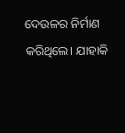ଦେଉଳର ନିର୍ମାଣ କରିଥିଲେ। ଯାହାକି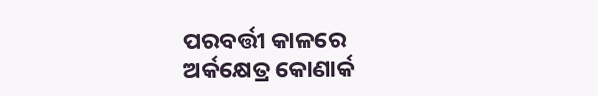ପରବର୍ତ୍ତୀ କାଳରେ ଅର୍କକ୍ଷେତ୍ର କୋଣାର୍କ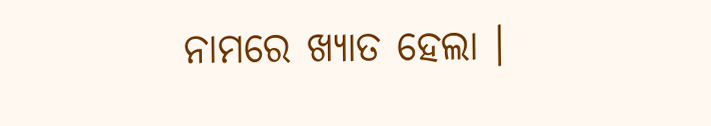ନାମରେ ଖ୍ୟାତ ହେଲା ।